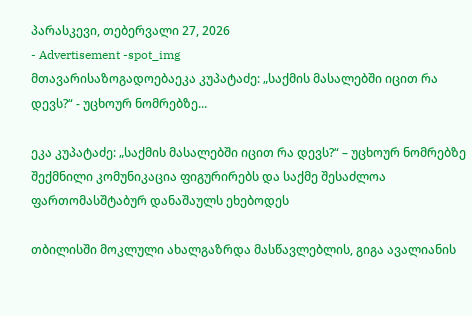პარასკევი, თებერვალი 27, 2026
- Advertisement -spot_img
მთავარისაზოგადოებაეკა კუპატაძე: „საქმის მასალებში იცით რა დევს?“ - უცხოურ ნომრებზე...

ეკა კუპატაძე: „საქმის მასალებში იცით რა დევს?“ – უცხოურ ნომრებზე შექმნილი კომუნიკაცია ფიგურირებს და საქმე შესაძლოა ფართომასშტაბურ დანაშაულს ეხებოდეს

თბილისში მოკლული ახალგაზრდა მასწავლებლის, გიგა ავალიანის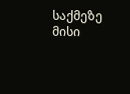საქმეზე მისი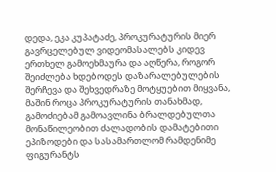დედა, ეკა კუპატაძე, პროკურატურის მიერ გავრცელებულ ვიდეომასალებს კიდევ ერთხელ გამოეხმაურა და აღწერა, როგორ შეიძლება ხდებოდეს დაზარალებულების შერჩევა და შეხვედრაზე მოტყუებით მიყვანა, მაშინ როცა პროკურატურის თანახმად, გამოძიებამ გამოავლინა ბრალდებულთა მონაწილეობით ძალადობის დამატებითი ეპიზოდები და სასამართლომ რამდენიმე ფიგურანტს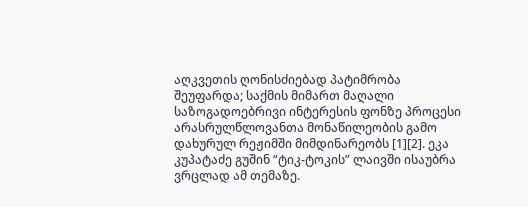აღკვეთის ღონისძიებად პატიმრობა შეუფარდა; საქმის მიმართ მაღალი საზოგადოებრივი ინტერესის ფონზე პროცესი არასრულწლოვანთა მონაწილეობის გამო დახურულ რეჟიმში მიმდინარეობს [1][2]. ეკა კუპატაძე გუშინ “ტიკ-ტოკის” ლაივში ისაუბრა ვრცლად ამ თემაზე.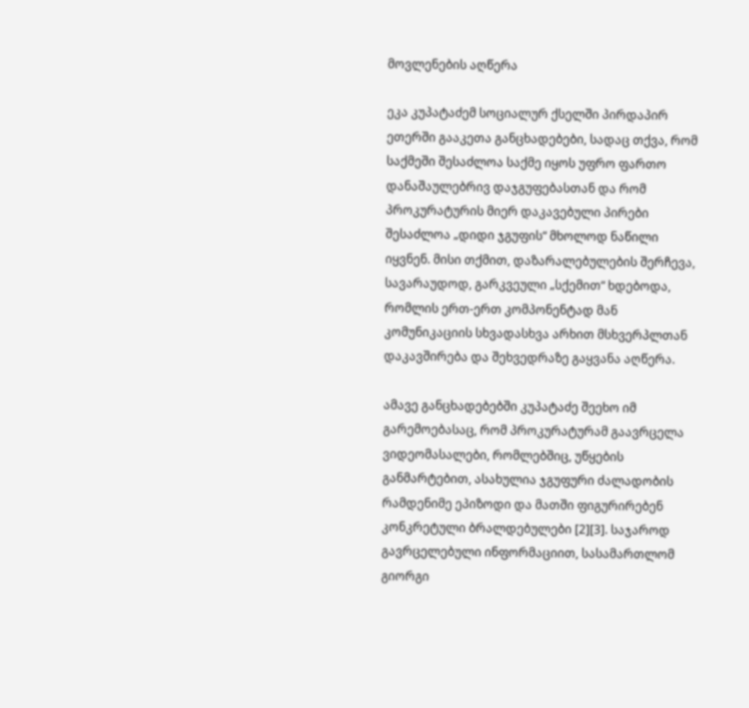მოვლენების აღწერა

ეკა კუპატაძემ სოციალურ ქსელში პირდაპირ ეთერში გააკეთა განცხადებები, სადაც თქვა, რომ საქმეში შესაძლოა საქმე იყოს უფრო ფართო დანაშაულებრივ დაჯგუფებასთან და რომ პროკურატურის მიერ დაკავებული პირები შესაძლოა „დიდი ჯგუფის“ მხოლოდ ნაწილი იყვნენ. მისი თქმით, დაზარალებულების შერჩევა, სავარაუდოდ, გარკვეული „სქემით“ ხდებოდა, რომლის ერთ-ერთ კომპონენტად მან კომუნიკაციის სხვადასხვა არხით მსხვერპლთან დაკავშირება და შეხვედრაზე გაყვანა აღწერა.

ამავე განცხადებებში კუპატაძე შეეხო იმ გარემოებასაც, რომ პროკურატურამ გაავრცელა ვიდეომასალები, რომლებშიც, უწყების განმარტებით, ასახულია ჯგუფური ძალადობის რამდენიმე ეპიზოდი და მათში ფიგურირებენ კონკრეტული ბრალდებულები [2][3]. საჯაროდ გავრცელებული ინფორმაციით, სასამართლომ გიორგი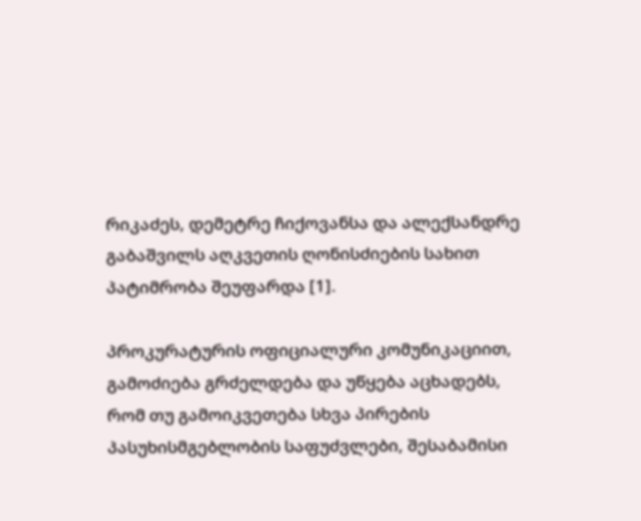რიკაძეს, დემეტრე ჩიქოვანსა და ალექსანდრე გაბაშვილს აღკვეთის ღონისძიების სახით პატიმრობა შეუფარდა [1].

პროკურატურის ოფიციალური კომუნიკაციით, გამოძიება გრძელდება და უწყება აცხადებს, რომ თუ გამოიკვეთება სხვა პირების პასუხისმგებლობის საფუძვლები, შესაბამისი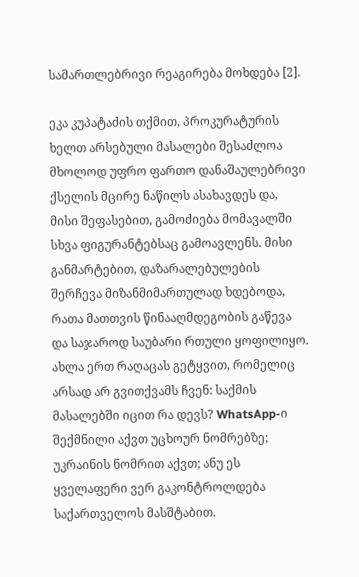სამართლებრივი რეაგირება მოხდება [2].

ეკა კუპატაძის თქმით, პროკურატურის ხელთ არსებული მასალები შესაძლოა მხოლოდ უფრო ფართო დანაშაულებრივი ქსელის მცირე ნაწილს ასახავდეს და, მისი შეფასებით, გამოძიება მომავალში სხვა ფიგურანტებსაც გამოავლენს. მისი განმარტებით, დაზარალებულების შერჩევა მიზანმიმართულად ხდებოდა, რათა მათთვის წინააღმდეგობის გაწევა და საჯაროდ საუბარი რთული ყოფილიყო.  ახლა ერთ რაღაცას გეტყვით, რომელიც არსად არ გვითქვამს ჩვენ: საქმის მასალებში იცით რა დევს? WhatsApp-ი შექმნილი აქვთ უცხოურ ნომრებზე; უკრაინის ნომრით აქვთ; ანუ ეს ყველაფერი ვერ გაკონტროლდება საქართველოს მასშტაბით.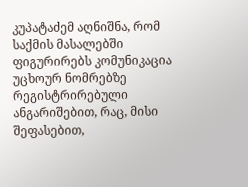კუპატაძემ აღნიშნა, რომ საქმის მასალებში ფიგურირებს კომუნიკაცია უცხოურ ნომრებზე რეგისტრირებული ანგარიშებით, რაც, მისი შეფასებით,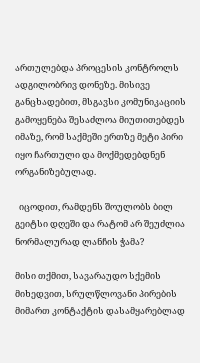ართულებდა პროცესის კონტროლს ადგილობრივ დონეზე. მისივე განცხადებით, მსგავსი კომუნიკაციის გამოყენება შესაძლოა მიუთითებდეს იმაზე, რომ საქმეში ერთზე მეტი პირი იყო ჩართული და მოქმედებდნენ ორგანიზებულად.

  იცოდით, რამდენს შოულობს ბილ გეიტსი დღეში და რატომ არ შეუძლია ნორმალურად ლანჩის ჭამა?

მისი თქმით, სავარაუდო სქემის მიხედვით, სრულწლოვანი პირების მიმართ კონტაქტის დასამყარებლად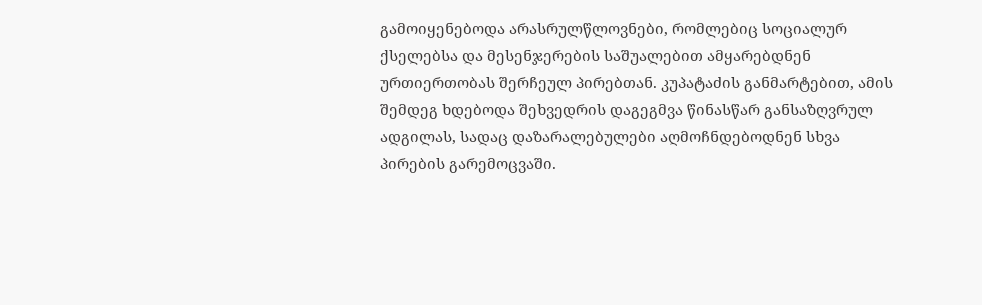გამოიყენებოდა არასრულწლოვნები, რომლებიც სოციალურ ქსელებსა და მესენჯერების საშუალებით ამყარებდნენ ურთიერთობას შერჩეულ პირებთან. კუპატაძის განმარტებით, ამის შემდეგ ხდებოდა შეხვედრის დაგეგმვა წინასწარ განსაზღვრულ ადგილას, სადაც დაზარალებულები აღმოჩნდებოდნენ სხვა პირების გარემოცვაში.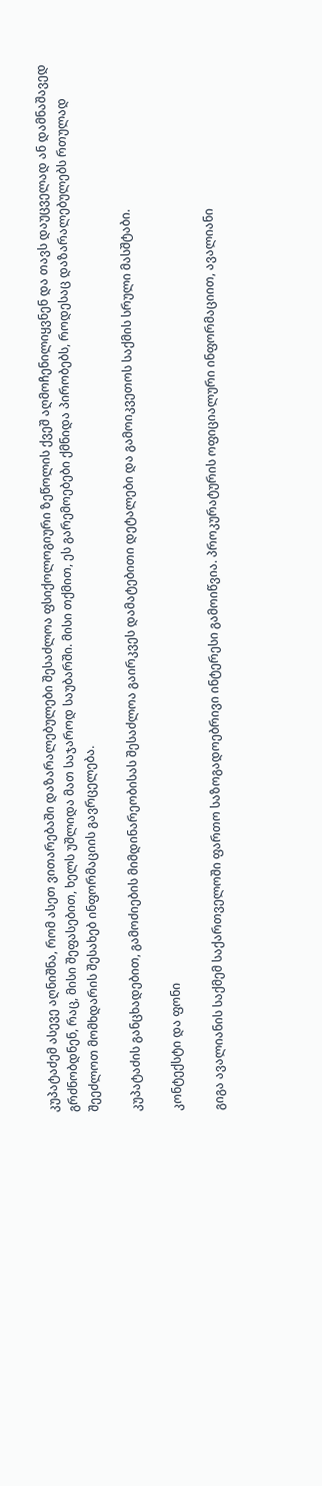კუპატაძემ ასევე აღნიშნა, რომ ასეთ ვითარებაში დაზარალებულები შესაძლოა ფსიქოლოგიური ზეწოლის ქვეშ აღმოჩენილიყვნენ და თავს დაუცველად ან დამნაშავედ გრძნობდნენ, რაც, მისი შეფასებით, ხელს უშლიდა მათ საჯაროდ საუბარში. მისი თქმით, ეს გარემოებები ქმნიდა პირობებს, როდესაც დაზარალებულებს რთულად შეეძლოთ მომხდარის შესახებ ინფორმაციის გავრცელება.

კუპატაძის განცხადებით, გამოძიების მიმდინარეობისას შესაძლოა გაირკვეს დამატებითი დეტალები და გამოიკვეთოს საქმის სრული მასშტაბი.

კონტექსტი და ფონი

გიგა ავალიანის საქმემ საქართველოში ფართო საზოგადოებრივი ინტერესი გამოიწვია. პროკურატურის ოფიციალური ინფორმაციით, ავალიანი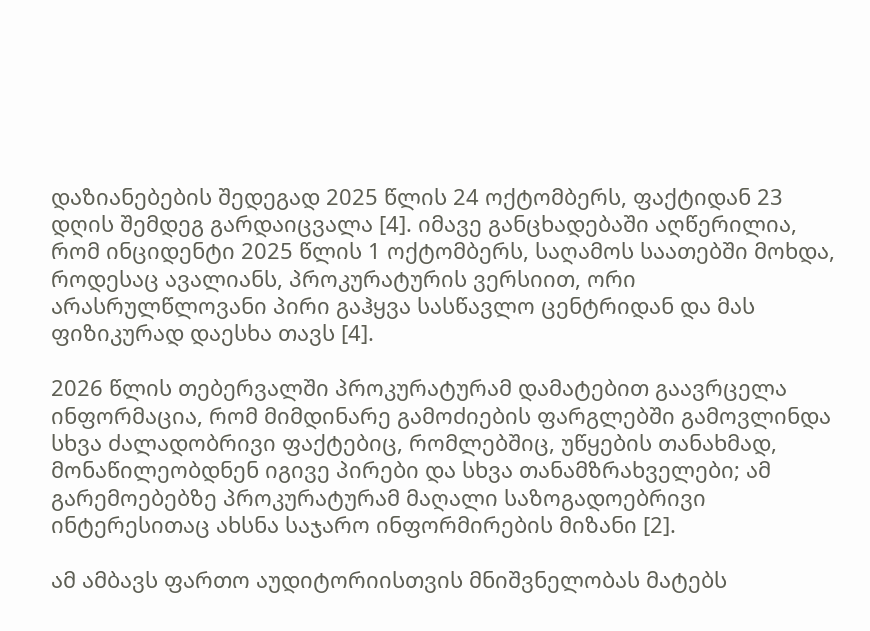დაზიანებების შედეგად 2025 წლის 24 ოქტომბერს, ფაქტიდან 23 დღის შემდეგ გარდაიცვალა [4]. იმავე განცხადებაში აღწერილია, რომ ინციდენტი 2025 წლის 1 ოქტომბერს, საღამოს საათებში მოხდა, როდესაც ავალიანს, პროკურატურის ვერსიით, ორი არასრულწლოვანი პირი გაჰყვა სასწავლო ცენტრიდან და მას ფიზიკურად დაესხა თავს [4].

2026 წლის თებერვალში პროკურატურამ დამატებით გაავრცელა ინფორმაცია, რომ მიმდინარე გამოძიების ფარგლებში გამოვლინდა სხვა ძალადობრივი ფაქტებიც, რომლებშიც, უწყების თანახმად, მონაწილეობდნენ იგივე პირები და სხვა თანამზრახველები; ამ გარემოებებზე პროკურატურამ მაღალი საზოგადოებრივი ინტერესითაც ახსნა საჯარო ინფორმირების მიზანი [2].

ამ ამბავს ფართო აუდიტორიისთვის მნიშვნელობას მატებს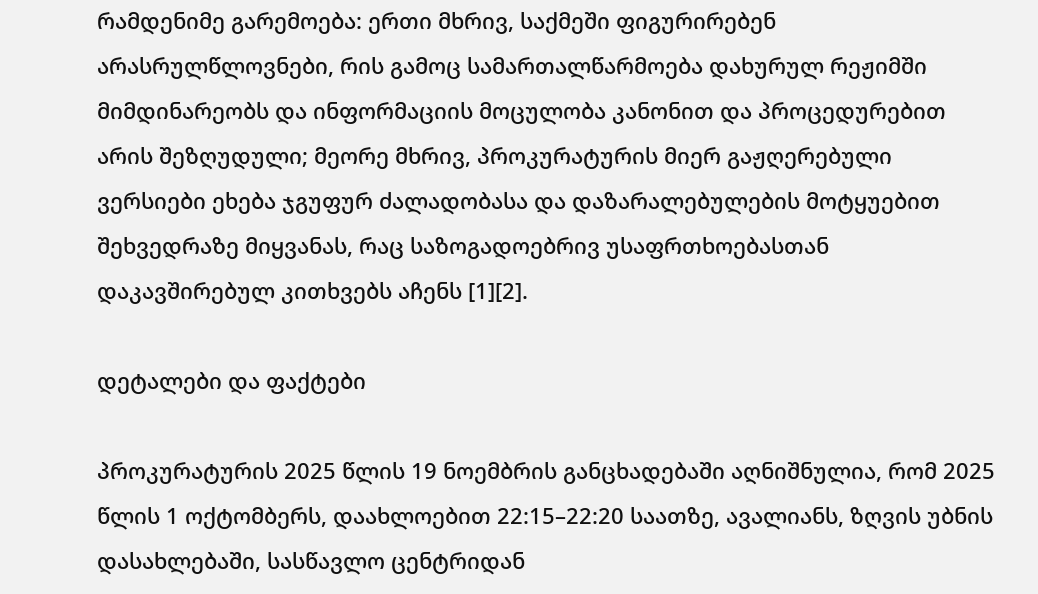რამდენიმე გარემოება: ერთი მხრივ, საქმეში ფიგურირებენ არასრულწლოვნები, რის გამოც სამართალწარმოება დახურულ რეჟიმში მიმდინარეობს და ინფორმაციის მოცულობა კანონით და პროცედურებით არის შეზღუდული; მეორე მხრივ, პროკურატურის მიერ გაჟღერებული ვერსიები ეხება ჯგუფურ ძალადობასა და დაზარალებულების მოტყუებით შეხვედრაზე მიყვანას, რაც საზოგადოებრივ უსაფრთხოებასთან დაკავშირებულ კითხვებს აჩენს [1][2].

დეტალები და ფაქტები

პროკურატურის 2025 წლის 19 ნოემბრის განცხადებაში აღნიშნულია, რომ 2025 წლის 1 ოქტომბერს, დაახლოებით 22:15–22:20 საათზე, ავალიანს, ზღვის უბნის დასახლებაში, სასწავლო ცენტრიდან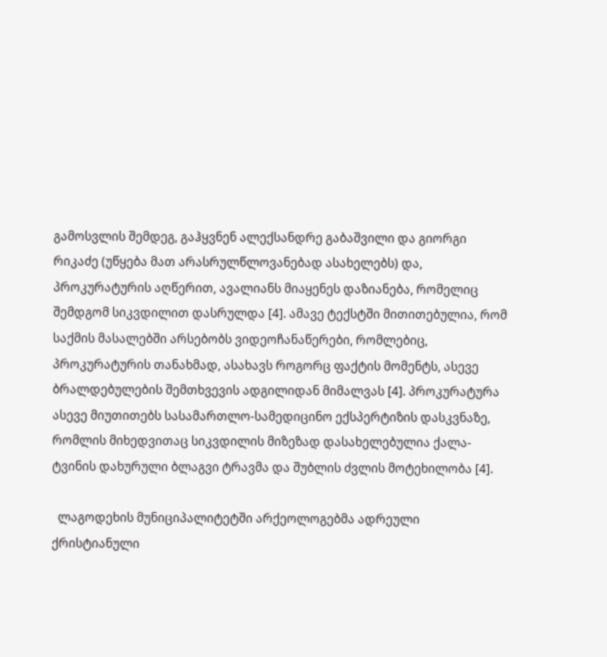გამოსვლის შემდეგ, გაჰყვნენ ალექსანდრე გაბაშვილი და გიორგი რიკაძე (უწყება მათ არასრულწლოვანებად ასახელებს) და, პროკურატურის აღწერით, ავალიანს მიაყენეს დაზიანება, რომელიც შემდგომ სიკვდილით დასრულდა [4]. ამავე ტექსტში მითითებულია, რომ საქმის მასალებში არსებობს ვიდეოჩანაწერები, რომლებიც, პროკურატურის თანახმად, ასახავს როგორც ფაქტის მომენტს, ასევე ბრალდებულების შემთხვევის ადგილიდან მიმალვას [4]. პროკურატურა ასევე მიუთითებს სასამართლო-სამედიცინო ექსპერტიზის დასკვნაზე, რომლის მიხედვითაც სიკვდილის მიზეზად დასახელებულია ქალა-ტვინის დახურული ბლაგვი ტრავმა და შუბლის ძვლის მოტეხილობა [4].

  ლაგოდეხის მუნიციპალიტეტში არქეოლოგებმა ადრეული ქრისტიანული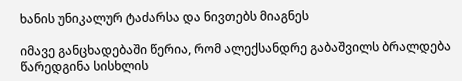ხანის უნიკალურ ტაძარსა და ნივთებს მიაგნეს

იმავე განცხადებაში წერია, რომ ალექსანდრე გაბაშვილს ბრალდება წარედგინა სისხლის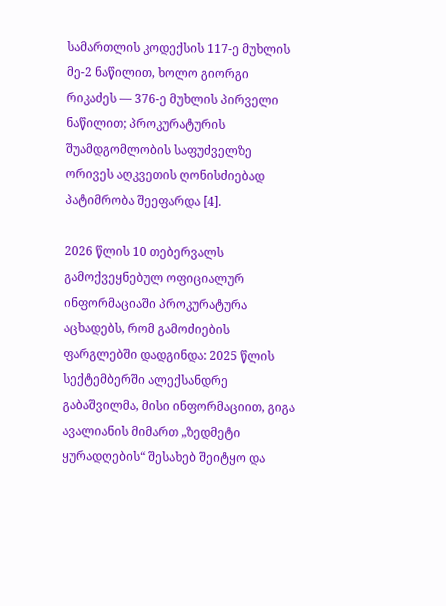სამართლის კოდექსის 117-ე მუხლის მე-2 ნაწილით, ხოლო გიორგი რიკაძეს — 376-ე მუხლის პირველი ნაწილით; პროკურატურის შუამდგომლობის საფუძველზე ორივეს აღკვეთის ღონისძიებად პატიმრობა შეეფარდა [4].

2026 წლის 10 თებერვალს გამოქვეყნებულ ოფიციალურ ინფორმაციაში პროკურატურა აცხადებს, რომ გამოძიების ფარგლებში დადგინდა: 2025 წლის სექტემბერში ალექსანდრე გაბაშვილმა, მისი ინფორმაციით, გიგა ავალიანის მიმართ „ზედმეტი ყურადღების“ შესახებ შეიტყო და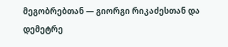მეგობრებთან — გიორგი რიკაძესთან და დემეტრე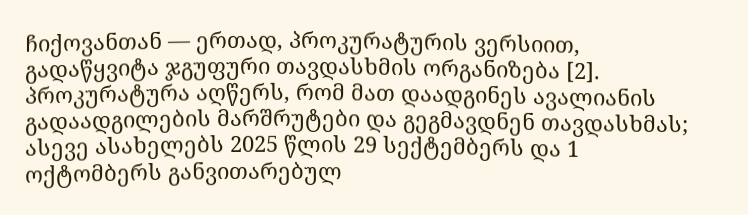ჩიქოვანთან — ერთად, პროკურატურის ვერსიით, გადაწყვიტა ჯგუფური თავდასხმის ორგანიზება [2]. პროკურატურა აღწერს, რომ მათ დაადგინეს ავალიანის გადაადგილების მარშრუტები და გეგმავდნენ თავდასხმას; ასევე ასახელებს 2025 წლის 29 სექტემბერს და 1 ოქტომბერს განვითარებულ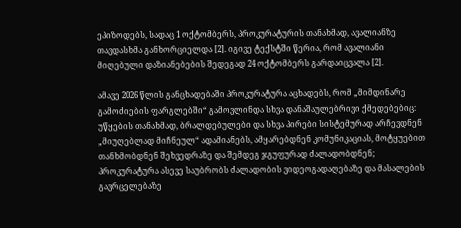ეპიზოდებს, სადაც 1 ოქტომბერს, პროკურატურის თანახმად, ავალიანზე თავდასხმა განხორციელდა [2]. იგივე ტექსტში წერია, რომ ავალიანი მიღებული დაზიანებების შედეგად 24 ოქტომბერს გარდაიცვალა [2].

ამავე 2026 წლის განცხადებაში პროკურატურა აცხადებს, რომ „მიმდინარე გამოძიების ფარგლებში“ გამოვლინდა სხვა დანაშაულებრივი ქმედებებიც: უწყების თანახმად, ბრალდებულები და სხვა პირები სისტემურად არჩევდნენ „მიუღებლად მიჩნეულ“ ადამიანებს, ამყარებდნენ კომუნიკაციას, მოტყუებით თანხმობდნენ შეხვედრაზე და შემდეგ ჯგუფურად ძალადობდნენ; პროკურატურა ასევე საუბრობს ძალადობის ვიდეოგადაღებაზე და მასალების გავრცელებაზე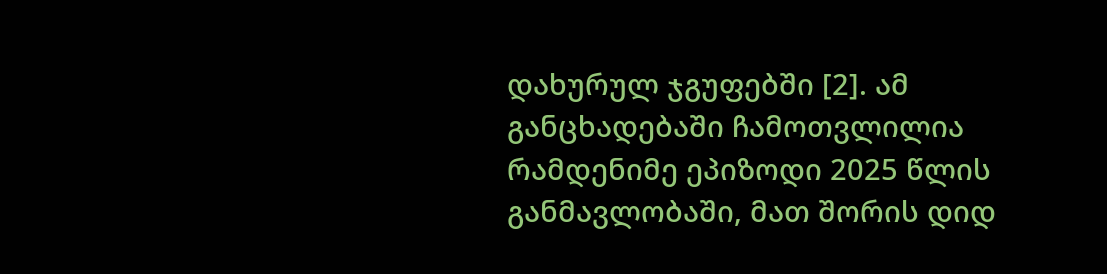დახურულ ჯგუფებში [2]. ამ განცხადებაში ჩამოთვლილია რამდენიმე ეპიზოდი 2025 წლის განმავლობაში, მათ შორის დიდ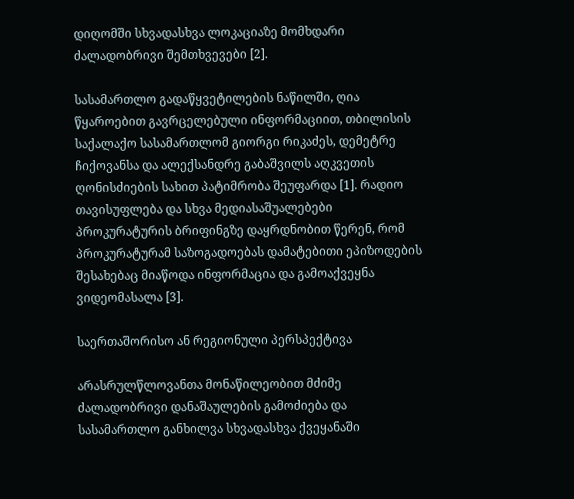დიღომში სხვადასხვა ლოკაციაზე მომხდარი ძალადობრივი შემთხვევები [2].

სასამართლო გადაწყვეტილების ნაწილში, ღია წყაროებით გავრცელებული ინფორმაციით, თბილისის საქალაქო სასამართლომ გიორგი რიკაძეს, დემეტრე ჩიქოვანსა და ალექსანდრე გაბაშვილს აღკვეთის ღონისძიების სახით პატიმრობა შეუფარდა [1]. რადიო თავისუფლება და სხვა მედიასაშუალებები პროკურატურის ბრიფინგზე დაყრდნობით წერენ, რომ პროკურატურამ საზოგადოებას დამატებითი ეპიზოდების შესახებაც მიაწოდა ინფორმაცია და გამოაქვეყნა ვიდეომასალა [3].

საერთაშორისო ან რეგიონული პერსპექტივა

არასრულწლოვანთა მონაწილეობით მძიმე ძალადობრივი დანაშაულების გამოძიება და სასამართლო განხილვა სხვადასხვა ქვეყანაში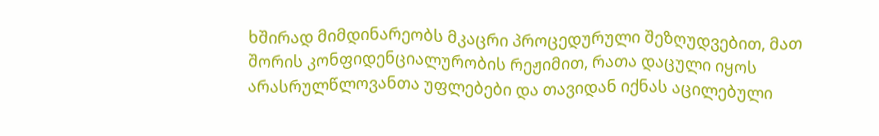ხშირად მიმდინარეობს მკაცრი პროცედურული შეზღუდვებით, მათ შორის კონფიდენციალურობის რეჟიმით, რათა დაცული იყოს არასრულწლოვანთა უფლებები და თავიდან იქნას აცილებული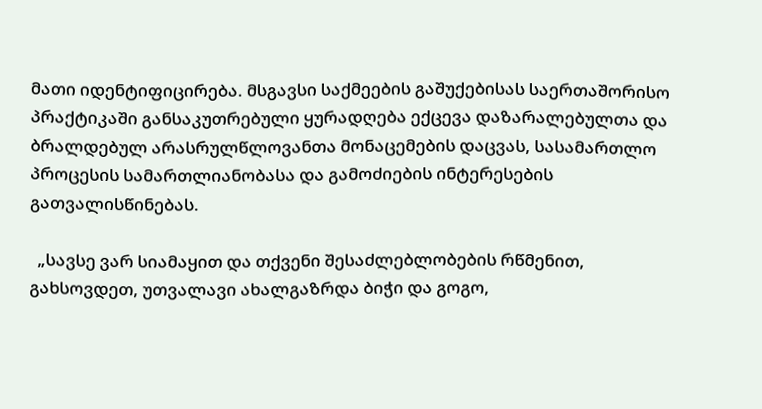მათი იდენტიფიცირება. მსგავსი საქმეების გაშუქებისას საერთაშორისო პრაქტიკაში განსაკუთრებული ყურადღება ექცევა დაზარალებულთა და ბრალდებულ არასრულწლოვანთა მონაცემების დაცვას, სასამართლო პროცესის სამართლიანობასა და გამოძიების ინტერესების გათვალისწინებას.

  „სავსე ვარ სიამაყით და თქვენი შესაძლებლობების რწმენით, გახსოვდეთ, უთვალავი ახალგაზრდა ბიჭი და გოგო,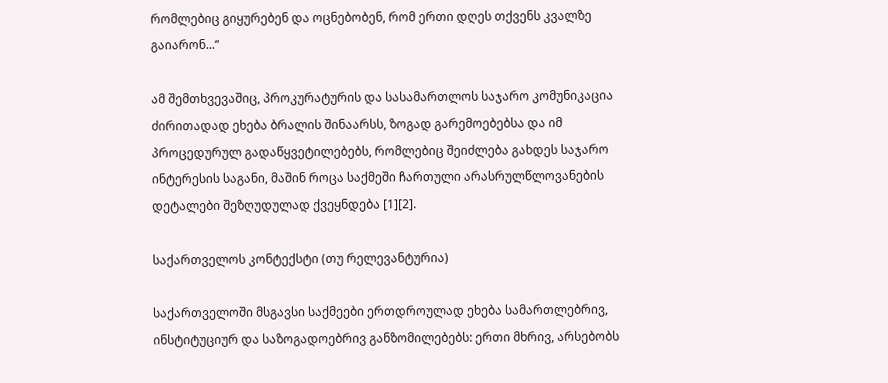რომლებიც გიყურებენ და ოცნებობენ, რომ ერთი დღეს თქვენს კვალზე გაიარონ...“

ამ შემთხვევაშიც, პროკურატურის და სასამართლოს საჯარო კომუნიკაცია ძირითადად ეხება ბრალის შინაარსს, ზოგად გარემოებებსა და იმ პროცედურულ გადაწყვეტილებებს, რომლებიც შეიძლება გახდეს საჯარო ინტერესის საგანი, მაშინ როცა საქმეში ჩართული არასრულწლოვანების დეტალები შეზღუდულად ქვეყნდება [1][2].

საქართველოს კონტექსტი (თუ რელევანტურია)

საქართველოში მსგავსი საქმეები ერთდროულად ეხება სამართლებრივ, ინსტიტუციურ და საზოგადოებრივ განზომილებებს: ერთი მხრივ, არსებობს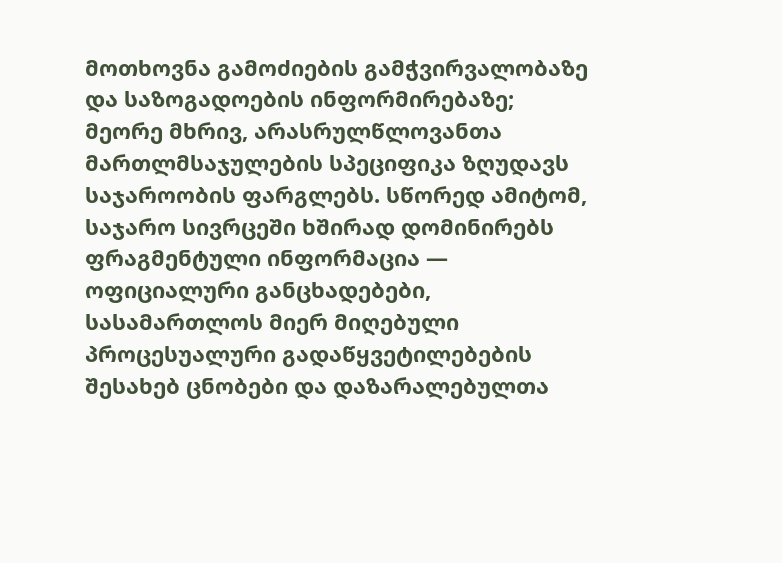მოთხოვნა გამოძიების გამჭვირვალობაზე და საზოგადოების ინფორმირებაზე; მეორე მხრივ, არასრულწლოვანთა მართლმსაჯულების სპეციფიკა ზღუდავს საჯაროობის ფარგლებს. სწორედ ამიტომ, საჯარო სივრცეში ხშირად დომინირებს ფრაგმენტული ინფორმაცია — ოფიციალური განცხადებები, სასამართლოს მიერ მიღებული პროცესუალური გადაწყვეტილებების შესახებ ცნობები და დაზარალებულთა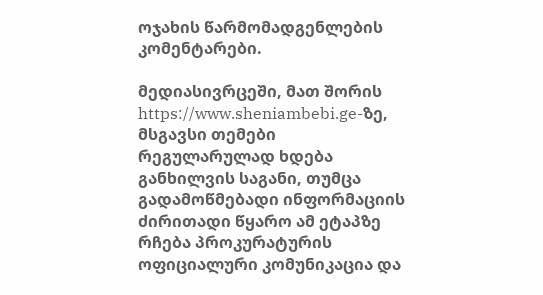ოჯახის წარმომადგენლების კომენტარები.

მედიასივრცეში, მათ შორის https://www.sheniambebi.ge-ზე, მსგავსი თემები რეგულარულად ხდება განხილვის საგანი, თუმცა გადამოწმებადი ინფორმაციის ძირითადი წყარო ამ ეტაპზე რჩება პროკურატურის ოფიციალური კომუნიკაცია და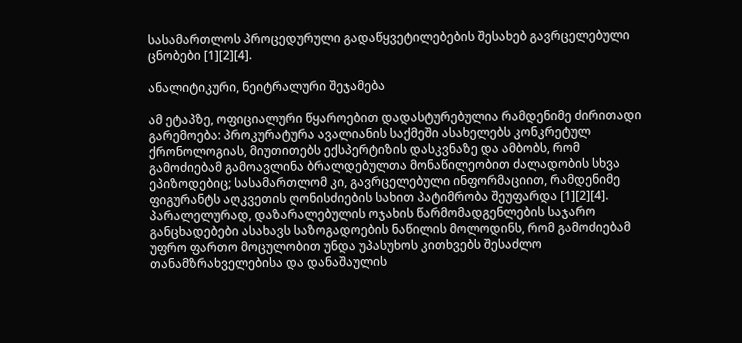სასამართლოს პროცედურული გადაწყვეტილებების შესახებ გავრცელებული ცნობები [1][2][4].

ანალიტიკური, ნეიტრალური შეჯამება

ამ ეტაპზე, ოფიციალური წყაროებით დადასტურებულია რამდენიმე ძირითადი გარემოება: პროკურატურა ავალიანის საქმეში ასახელებს კონკრეტულ ქრონოლოგიას, მიუთითებს ექსპერტიზის დასკვნაზე და ამბობს, რომ გამოძიებამ გამოავლინა ბრალდებულთა მონაწილეობით ძალადობის სხვა ეპიზოდებიც; სასამართლომ კი, გავრცელებული ინფორმაციით, რამდენიმე ფიგურანტს აღკვეთის ღონისძიების სახით პატიმრობა შეუფარდა [1][2][4]. პარალელურად, დაზარალებულის ოჯახის წარმომადგენლების საჯარო განცხადებები ასახავს საზოგადოების ნაწილის მოლოდინს, რომ გამოძიებამ უფრო ფართო მოცულობით უნდა უპასუხოს კითხვებს შესაძლო თანამზრახველებისა და დანაშაულის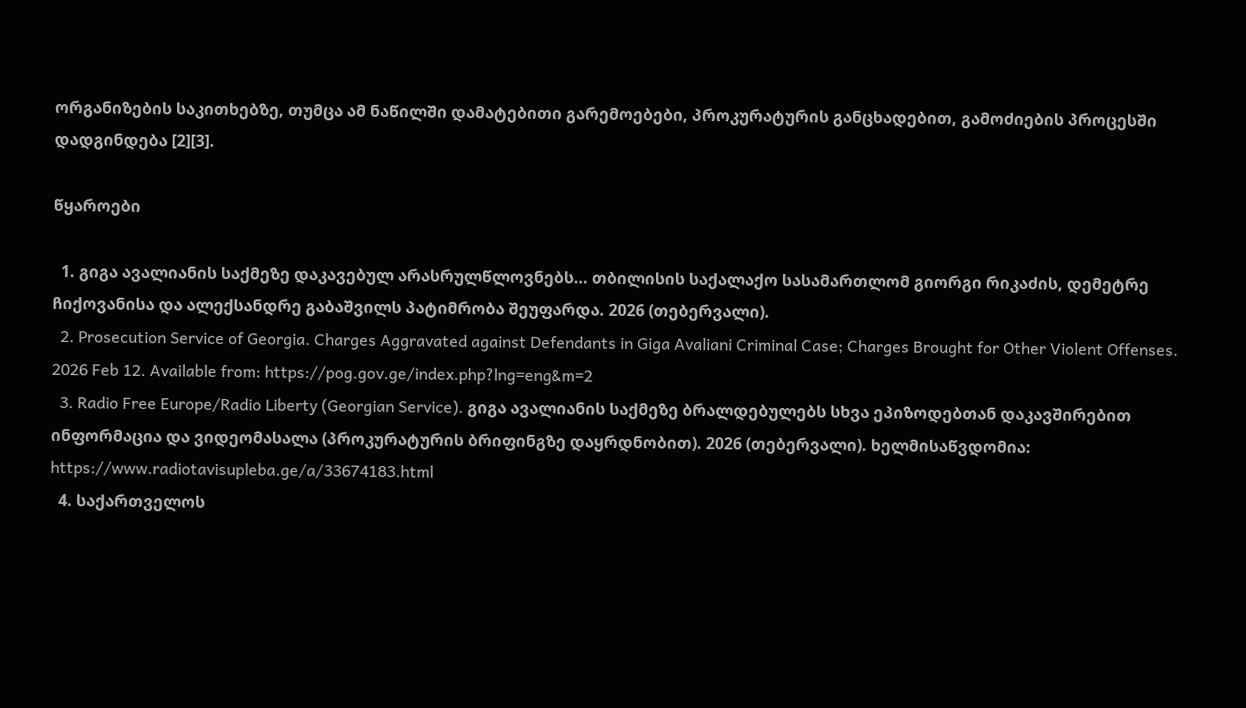ორგანიზების საკითხებზე, თუმცა ამ ნაწილში დამატებითი გარემოებები, პროკურატურის განცხადებით, გამოძიების პროცესში დადგინდება [2][3].

წყაროები

  1. გიგა ავალიანის საქმეზე დაკავებულ არასრულწლოვნებს… თბილისის საქალაქო სასამართლომ გიორგი რიკაძის, დემეტრე ჩიქოვანისა და ალექსანდრე გაბაშვილს პატიმრობა შეუფარდა. 2026 (თებერვალი).
  2. Prosecution Service of Georgia. Charges Aggravated against Defendants in Giga Avaliani Criminal Case; Charges Brought for Other Violent Offenses. 2026 Feb 12. Available from: https://pog.gov.ge/index.php?lng=eng&m=2
  3. Radio Free Europe/Radio Liberty (Georgian Service). გიგა ავალიანის საქმეზე ბრალდებულებს სხვა ეპიზოდებთან დაკავშირებით ინფორმაცია და ვიდეომასალა (პროკურატურის ბრიფინგზე დაყრდნობით). 2026 (თებერვალი). ხელმისაწვდომია: https://www.radiotavisupleba.ge/a/33674183.html
  4. საქართველოს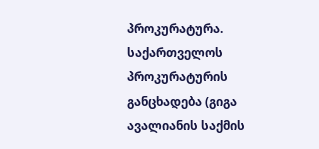პროკურატურა. საქართველოს პროკურატურის განცხადება (გიგა ავალიანის საქმის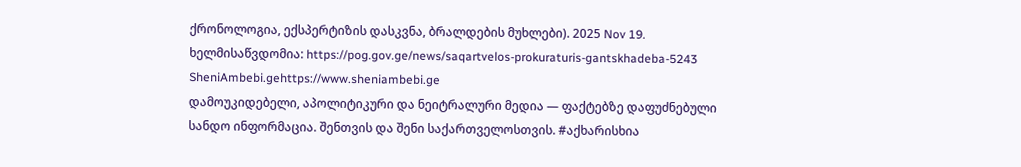ქრონოლოგია, ექსპერტიზის დასკვნა, ბრალდების მუხლები). 2025 Nov 19. ხელმისაწვდომია: https://pog.gov.ge/news/saqartvelos-prokuraturis-gantskhadeba-5243
SheniAmbebi.gehttps://www.sheniambebi.ge
დამოუკიდებელი, აპოლიტიკური და ნეიტრალური მედია — ფაქტებზე დაფუძნებული სანდო ინფორმაცია. შენთვის და შენი საქართველოსთვის. #აქხარისხია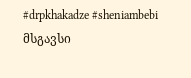#drpkhakadze #sheniambebi
მსგავსი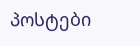პოსტები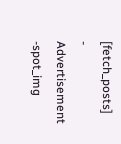[fetch_posts]
- Advertisement -spot_img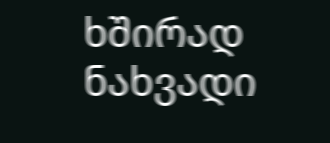ხშირად ნახვადი